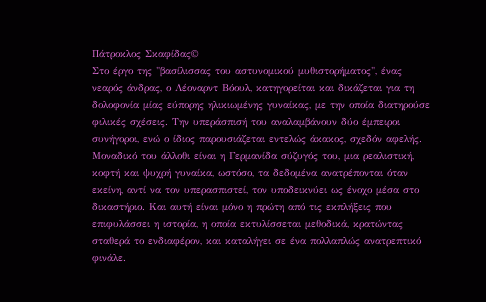Πάτροκλος Σκαφίδας©
Στο έργο της "βασίλισσας του αστυνομικού μυθιστορήματος", ένας νεαρός άνδρας, ο Λέοναρντ Βόουλ, κατηγορείται και δικάζεται για τη δολοφονία μίας εύπορης ηλικιωμένης γυναίκας, με την οποία διατηρούσε φιλικές σχέσεις. Την υπεράσπισή του αναλαμβάνουν δύο έμπειροι συνήγοροι, ενώ ο ίδιος παρουσιάζεται εντελώς άκακος, σχεδόν αφελής.
Μοναδικό του άλλοθι είναι η Γερμανίδα σύζυγός του, μια ρεαλιστική, κοφτή και ψυχρή γυναίκα, ωστόσο, τα δεδομένα ανατρέπονται όταν εκείνη, αντί να τον υπερασπιστεί, τον υποδεικνύει ως ένοχο μέσα στο δικαστήριο. Και αυτή είναι μόνο η πρώτη από τις εκπλήξεις που επιφυλάσσει η ιστορία, η οποία εκτυλίσσεται μεθοδικά, κρατώντας σταθερά το ενδιαφέρον, και καταλήγει σε ένα πολλαπλώς ανατρεπτικό φινάλε.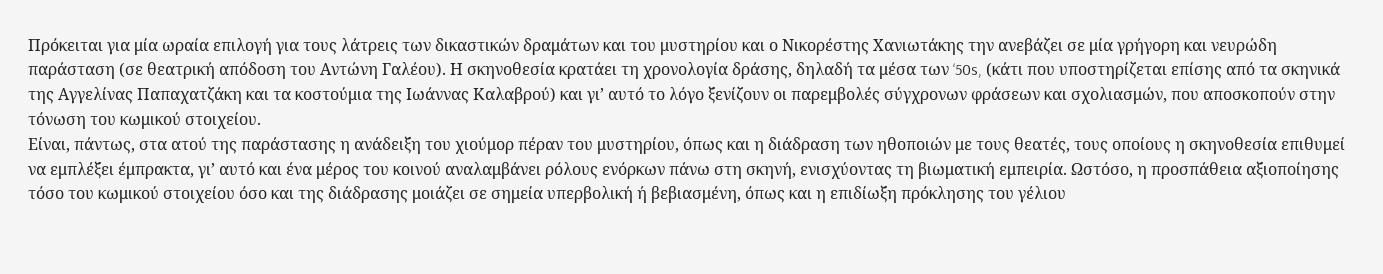Πρόκειται για μία ωραία επιλογή για τους λάτρεις των δικαστικών δραμάτων και του μυστηρίου και ο Νικορέστης Χανιωτάκης την ανεβάζει σε μία γρήγορη και νευρώδη παράσταση (σε θεατρική απόδοση του Αντώνη Γαλέου). Η σκηνοθεσία κρατάει τη χρονολογία δράσης, δηλαδή τα μέσα των ‘50s, (κάτι που υποστηρίζεται επίσης από τα σκηνικά της Αγγελίνας Παπαχατζάκη και τα κοστούμια της Ιωάννας Καλαβρού) και γι’ αυτό το λόγο ξενίζουν οι παρεμβολές σύγχρονων φράσεων και σχολιασμών, που αποσκοπούν στην τόνωση του κωμικού στοιχείου.
Είναι, πάντως, στα ατού της παράστασης η ανάδειξη του χιούμορ πέραν του μυστηρίου, όπως και η διάδραση των ηθοποιών με τους θεατές, τους οποίους η σκηνοθεσία επιθυμεί να εμπλέξει έμπρακτα, γι’ αυτό και ένα μέρος του κοινού αναλαμβάνει ρόλους ενόρκων πάνω στη σκηνή, ενισχύοντας τη βιωματική εμπειρία. Ωστόσο, η προσπάθεια αξιοποίησης τόσο του κωμικού στοιχείου όσο και της διάδρασης μοιάζει σε σημεία υπερβολική ή βεβιασμένη, όπως και η επιδίωξη πρόκλησης του γέλιου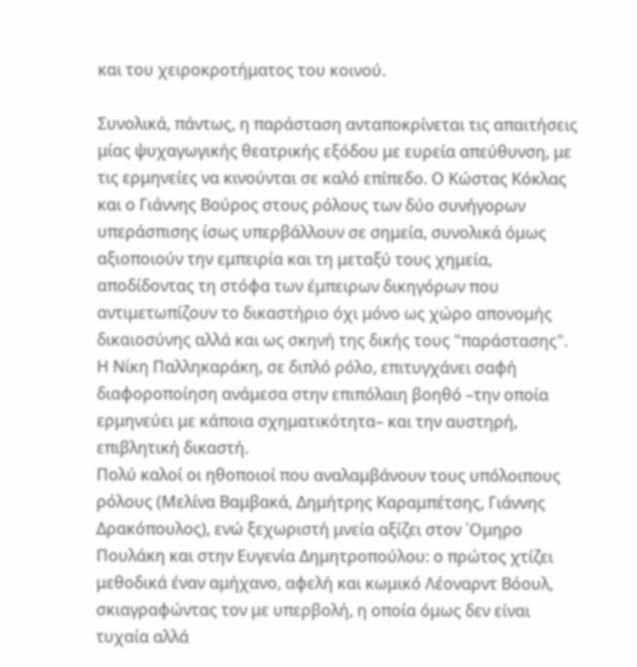και του χειροκροτήματος του κοινού.

Συνολικά, πάντως, η παράσταση ανταποκρίνεται τις απαιτήσεις μίας ψυχαγωγικής θεατρικής εξόδου με ευρεία απεύθυνση, με τις ερμηνείες να κινούνται σε καλό επίπεδο. Ο Κώστας Κόκλας και ο Γιάννης Βούρος στους ρόλους των δύο συνήγορων υπεράσπισης ίσως υπερβάλλουν σε σημεία, συνολικά όμως αξιοποιούν την εμπειρία και τη μεταξύ τους χημεία, αποδίδοντας τη στόφα των έμπειρων δικηγόρων που αντιμετωπίζουν το δικαστήριο όχι μόνο ως χώρο απονομής δικαιοσύνης αλλά και ως σκηνή της δικής τους "παράστασης". Η Νίκη Παλληκαράκη, σε διπλό ρόλο, επιτυγχάνει σαφή διαφοροποίηση ανάμεσα στην επιπόλαιη βοηθό –την οποία ερμηνεύει με κάποια σχηματικότητα– και την αυστηρή, επιβλητική δικαστή.
Πολύ καλοί οι ηθοποιοί που αναλαμβάνουν τους υπόλοιπους ρόλους (Μελίνα Βαμβακά, Δημήτρης Καραμπέτσης, Γιάννης Δρακόπουλος), ενώ ξεχωριστή μνεία αξίζει στον ΄Ομηρο Πουλάκη και στην Ευγενία Δημητροπούλου: ο πρώτος χτίζει μεθοδικά έναν αμήχανο, αφελή και κωμικό Λέοναρντ Βόουλ, σκιαγραφώντας τον με υπερβολή, η οποία όμως δεν είναι τυχαία αλλά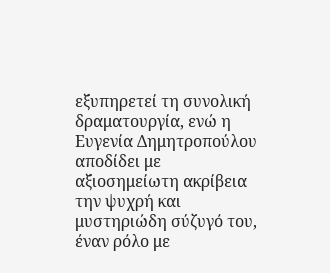εξυπηρετεί τη συνολική δραματουργία, ενώ η Ευγενία Δημητροπούλου αποδίδει με αξιοσημείωτη ακρίβεια την ψυχρή και μυστηριώδη σύζυγό του, έναν ρόλο με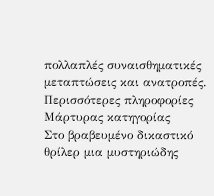πολλαπλές συναισθηματικές μεταπτώσεις και ανατροπές.
Περισσότερες πληροφορίες
Μάρτυρας κατηγορίας
Στο βραβευμένο δικαστικό θρίλερ μια μυστηριώδης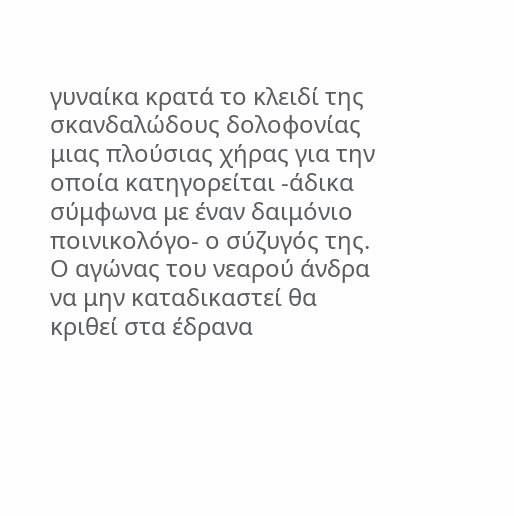γυναίκα κρατά το κλειδί της σκανδαλώδους δολοφονίας μιας πλούσιας χήρας για την οποία κατηγορείται -άδικα σύμφωνα με έναν δαιμόνιο ποινικολόγο- ο σύζυγός της. Ο αγώνας του νεαρού άνδρα να μην καταδικαστεί θα κριθεί στα έδρανα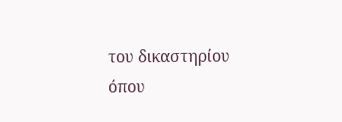του δικαστηρίου όπου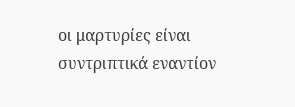οι μαρτυρίες είναι συντριπτικά εναντίον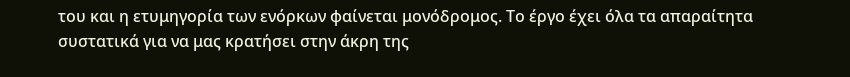του και η ετυμηγορία των ενόρκων φαίνεται μονόδρομος. Το έργο έχει όλα τα απαραίτητα συστατικά για να μας κρατήσει στην άκρη της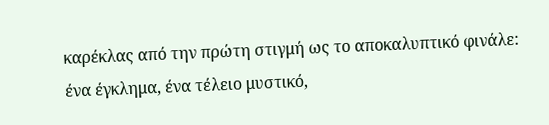καρέκλας από την πρώτη στιγμή ως το αποκαλυπτικό φινάλε: ένα έγκλημα, ένα τέλειο μυστικό,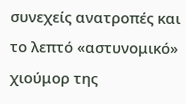συνεχείς ανατροπές και το λεπτό «αστυνομικό» χιούμορ της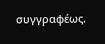συγγραφέως.